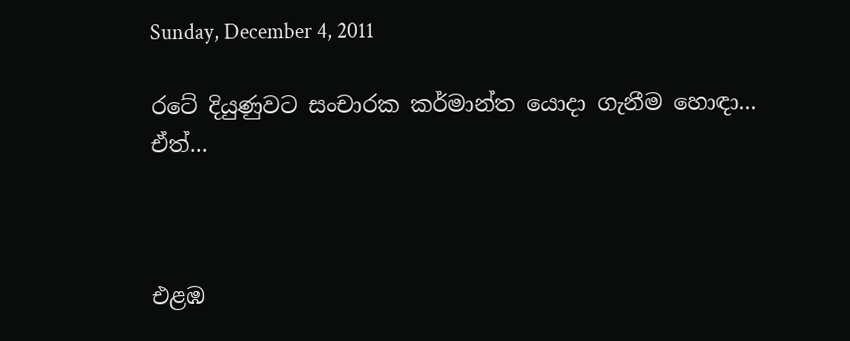Sunday, December 4, 2011

රටේ දියුණුවට සංචාරක කර්මාන්ත යොදා ගැනීම හොඳා... ඒත්...



එළඹ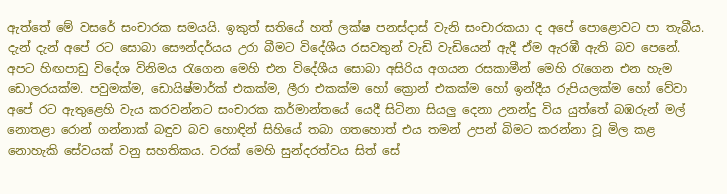ඇත්තේ මේ වසරේ සංචාරක සමයයි. ඉකුත් සතියේ හත් ලක්‌ෂ පනස්‌දාස්‌ වැනි සංචාරකයා ද අපේ පොළොවට පා තැබීය. දැන් දැන් අපේ රට සොබා සෞන්දර්යය උරා බීමට විදේශීය රසවතුන් වැඩි වැඩියෙන් ඇදී ඒම ඇරඹී ඇති බව පෙනේ. අපට හිඟපාඩු විදේශ විනිමය රැගෙන මෙහි එන විදේශීය සොබා අසිරිය අගයන රසකාමීන් මෙහි රැගෙන එන හැම ඩොලරයක්‌ම. පවුමක්‌ම, ඩොයිෂ්මාර්ක්‌ එකක්‌ම, ලීරා එකක්‌ම හෝ ක්‍රොන් එකක්‌ම හෝ ඉන්දීය රුපියලක්‌ම හෝ වේවා අපේ රට ඇතුළෙහි වැය කරවන්නට සංචාරක කර්මාන්තයේ යෙදී සිටිනා සියලු දෙනා උනන්දු විය යුත්තේ බඹරුන් මල් නොතළා රොන් ගන්නාක්‌ බඳුව බව හොඳින් සිහියේ තබා ගතහොත් එය තමන් උපන් බිමට කරන්නා වූ මිල කළ නොහැකි සේවයක්‌ වනු සහතිකය. වරක්‌ මෙහි සුන්දරත්වය සිත් සේ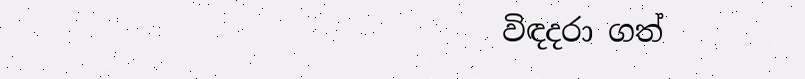විඳදරා ගත්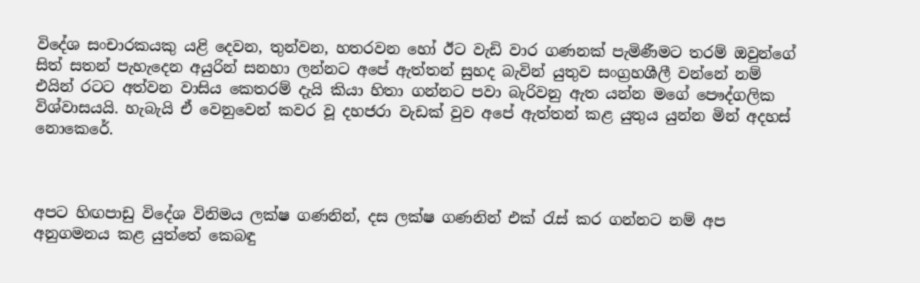විදේශ සංචාරකයකු යළි දෙවන, තුන්වන, හතරවන හෝ ඊට වැඩි වාර ගණනක්‌ පැමිණීමට තරම් ඔවුන්ගේ සිත් සතන් පැහැදෙන අයුරින් සනහා ලන්නට අපේ ඇත්තන් සුහද බැවින් යුතුව සංග්‍රහශීලී වන්නේ නම් එයින් රටට අත්වන වාසිය කෙතරම් දැයි කියා හිතා ගන්නට පවා බැරිවනු ඇත යන්න මගේ පෞද්ගලික විශ්වාසයයි. හැබැයි ඒ වෙනුවෙන් කවර වූ දහජරා වැඩක්‌ වුව අපේ ඇත්තන් කළ යුතුය යුන්න මින් අදහස්‌ නොකෙරේ.



අපට හිඟපාඩු විදේශ විනිමය ලක්‌ෂ ගණනින්, දස ලක්‌ෂ ගණනින් එක්‌ රැස්‌ කර ගන්නට නම් අප අනුගමනය කළ යුත්තේ කෙබඳු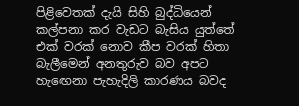පිළිවෙතක්‌ දැයි සිහි බුද්ධියෙන් කල්පනා කර වැඩට බැසිය යුත්තේ එක්‌ වරක්‌ නොව කීප වරක්‌ හිතා බැලීමෙන් අනතුරුව බව අපට හැඟෙනා පැහැදිලි කාරණය බවද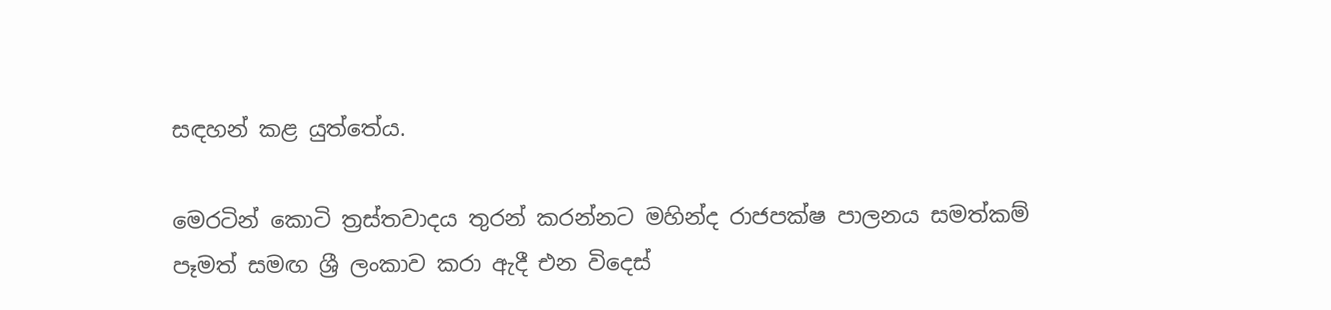සඳහන් කළ යුත්තේය.

මෙරටින් කොටි ත්‍රස්‌තවාදය තුරන් කරන්නට මහින්ද රාජපක්‌ෂ පාලනය සමත්කම් පෑමත් සමඟ ශ්‍රී ලංකාව කරා ඇදී එන විදෙස්‌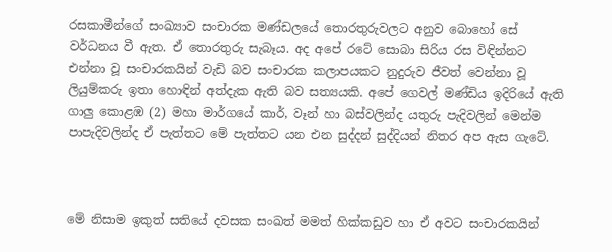රසකාමීන්ගේ සංඛ්‍යාව සංචාරක මණ්‌ඩලයේ තොරතුරුවලට අනුව බොහෝ සේ වර්ධනය වී ඇත. ඒ තොරතුරු සැබෑය. අද අපේ රටේ සොබා සිරිය රස විඳින්නට එන්නා වූ සංචාරකයින් වැඩි බව සංචාරක කලාපයකට නුදුරුව ජීවත් වෙන්නා වූ ලියුම්කරු ඉතා හොඳින් අත්දැක ඇති බව සත්‍යයකි. අපේ ගෙවල් මණ්‌ඩිය ඉදිරියේ ඇති ගාලු කොළඹ (2) මහා මාර්ගයේ කාර්, වෑන් හා බස්‌වලින්ද යතුරු පැදිවලින් මෙන්ම පාපැදිවලින්ද ඒ පැත්තට මේ පැත්තට යන එන සුද්දන් සුද්දියන් නිතර අප ඇස ගැටේ.



මේ නිසාම ඉකුත් සතියේ දවසක සංඛත් මමත් හික්‌කඩුව හා ඒ අවට සංචාරකයින්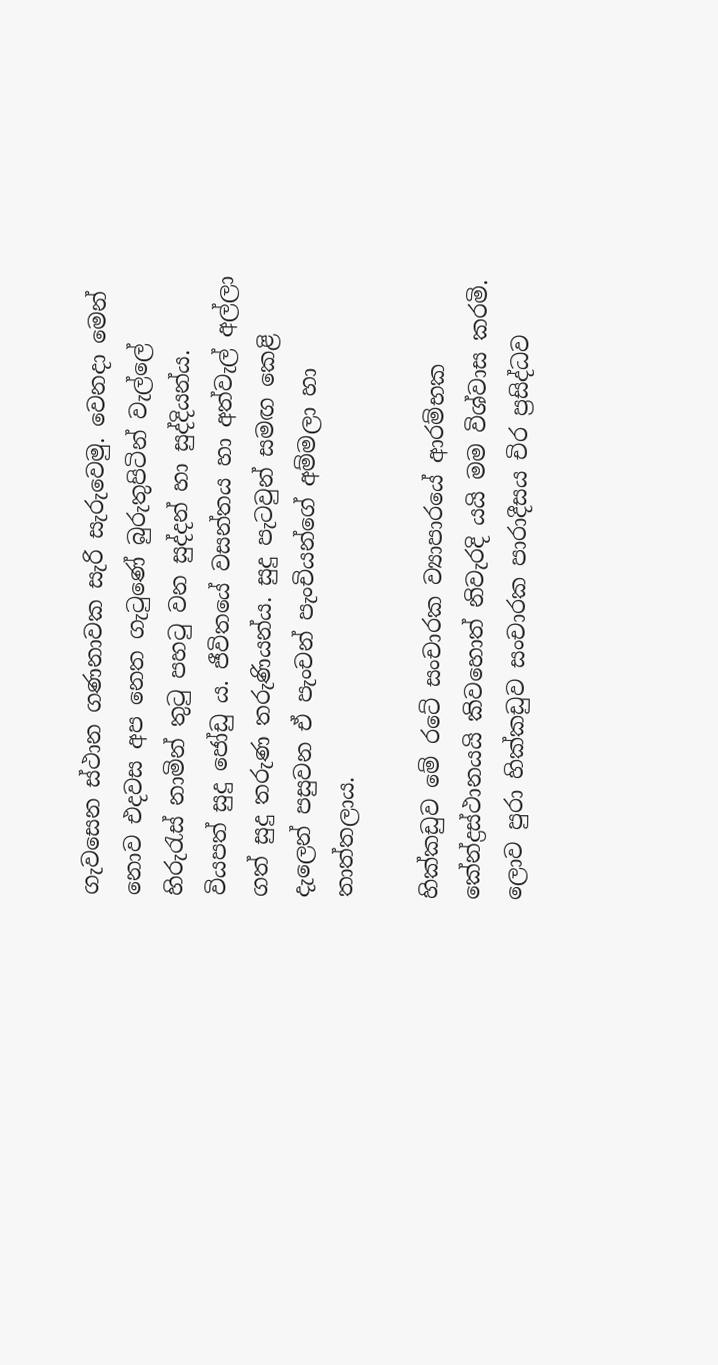ගැවසෙන ස්‌ථාන ගණනාවක සැරි සැරුවෙමු. වෙනදා මෙන් නොව එදවස අප නෙත ගැටුණේ බුරුතුපිටින් වැල්ලේ හිරුරැස්‌ නාමින් තුටු පහටු වන සුද්දන් හා සුද්දියන්ය. වියපත් සුදු ජෝඩු ය. ජීවිතයේ වසන්තය හා අත්වැල් අල්ලා ගත් සුදු තරුණ තරුණියන්ය. සුදු පැටවුන් සමඟ කෙළි දැලෙන් පසුවන ඒ පැංචන් පැංචියන්ගේ අම්මලා හා තාත්තලාය.

හික්‌කඩුව මේ රටේ සංචාරක ව්‍යාපාරයේ ආරම්භක කේන්ද්‍රස්‌ථානයයි කිවහොත් නිවැරදි යයි මම විශ්වාස කරමි. ලොව පුරා හික්‌කඩුව සංචාරක පාරාදීසය චිර ප්‍රසිද්ධව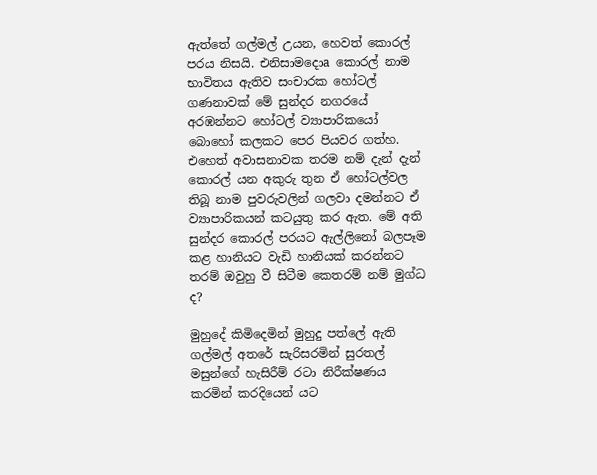ඇත්තේ ගල්මල් උයන, හෙවත් කොරල් පරය නිසයි. එනිසාමදොa කොරල් නාම භාවිතය ඇතිව සංචාරක හෝටල් ගණනාවක්‌ මේ සුන්දර නගරයේ අරඹන්නට හෝටල් ව්‍යාපාරිකයෝ බොහෝ කලකට පෙර පියවර ගත්හ. එහෙත් අවාසනාවක තරම නම් දැන් දැන් කොරල් යන අකුරු තුන ඒ හෝටල්වල තිබූ නාම පුවරුවලින් ගලවා දමන්නට ඒ ව්‍යාපාරිකයන් කටයුතු කර ඇත. මේ අති සුන්දර කොරල් පරයට ඇල්ලිනෝ බලපෑම කළ හානියට වැඩි හානියක්‌ කරන්නට තරම් ඔවුහු වී සිටීම කෙතරම් නම් මුග්ධ ද?

මුහුදේ කිමිදෙමින් මුහුදු පත්ලේ ඇති ගල්මල් අතරේ සැරිසරමින් සුරතල් මසුන්ගේ හැසිරීම් රටා නිරීක්‌ෂණය කරමින් කරදියෙන් යට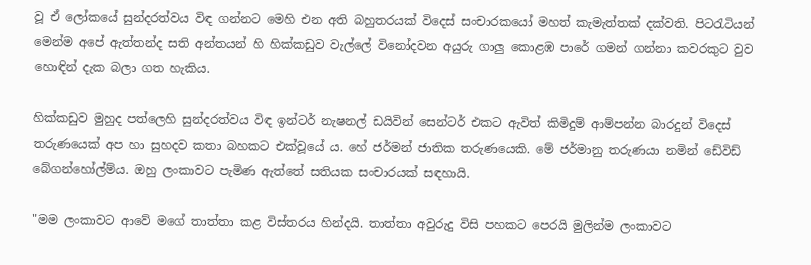වූ ඒ ලෝකයේ සුන්දරත්වය විඳ ගන්නට මෙහි එන අති බහුතරයක්‌ විදෙස්‌ සංචාරකයෝ මහත් කැමැත්තක්‌ දක්‌වති. පිටරැටියන් මෙන්ම අපේ ඇත්තන්ද සති අන්තයන් හි හික්‌කඩුව වැල්ලේ විනෝදවන අයුරු ගාලු කොළඹ පාරේ ගමන් ගන්නා කවරකුට වුව හොඳින් දැක බලා ගත හැකිය.

හික්‌කඩුව මුහුද පත්ලෙහි සුන්දරත්වය විඳ ඉන්ටර් නැෂනල් ඩයිවින් සෙන්ටර් එකට ඇවිත් කිමිදුම් ආම්පන්න බාරදුන් විදෙස්‌ තරුණයෙක්‌ අප හා සුහදව කතා බහකට එක්‌වූයේ ය. හේ ජර්මන් ජාතික තරුණයෙකි. මේ ජර්මානු තරුණයා නමින් ඩේවිඩ් බේගන්හෝල්ම්ය. ඔහු ලංකාවට පැමිණ ඇත්තේ සතියක සංචාරයක්‌ සඳහායි.

"මම ලංකාවට ආවේ මගේ තාත්තා කළ විස්‌තරය හින්දයි. තාත්තා අවුරුදු විසි පහකට පෙරයි මුලින්ම ලංකාවට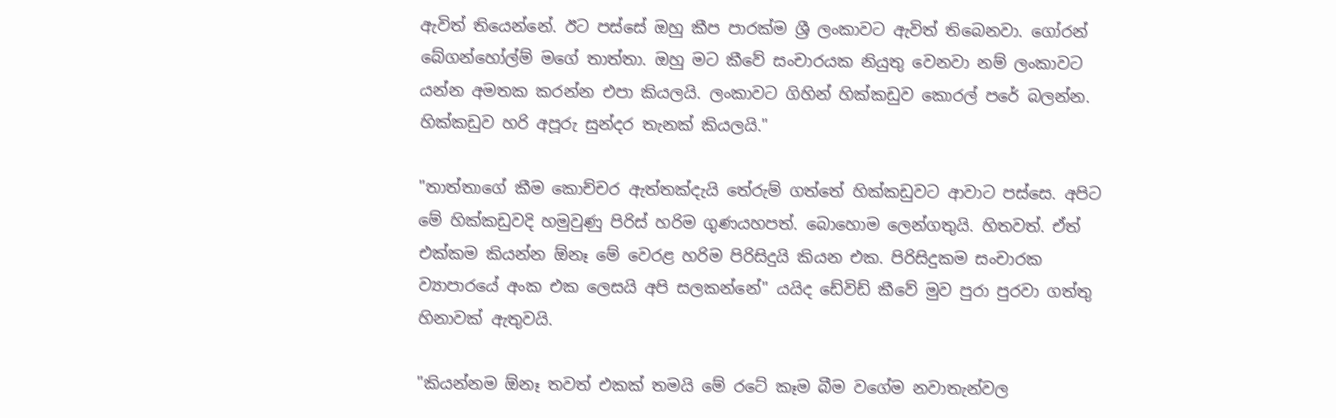ඇවිත් තියෙන්නේ. ඊට පස්‌සේ ඔහු කීප පාරක්‌ම ශ්‍රී ලංකාවට ඇවිත් තිබෙනවා. ගෝරන් බේගන්හෝල්ම් මගේ තාත්තා. ඔහු මට කීවේ සංචාරයක නියුතු වෙනවා නම් ලංකාවට යන්න අමතක කරන්න එපා කියලයි. ලංකාවට ගිහින් හික්‌කඩුව කොරල් පරේ බලන්න. හික්‌කඩුව හරි අපූරු සුන්දර තැනක්‌ කියලයි."

"තාත්තාගේ කීම කොච්චර ඇත්තක්‌දැයි තේරුම් ගත්තේ හික්‌කඩුවට ආවාට පස්‌සෙ. අපිට මේ හික්‌කඩුවදි හමුවුණු පිරිස්‌ හරිම ගුණයහපත්. බොහොම ලෙන්ගතුයි. හිතවත්. ඒත් එක්‌කම කියන්න ඕනෑ මේ වෙරළ හරිම පිරිසිදුයි කියන එක. පිරිසිදුකම සංචාරක ව්‍යාපාරයේ අංක එක ලෙසයි අපි සලකන්නේ" යයිද ඩේවිඩ් කීවේ මුව පුරා පුරවා ගත්තු හිනාවක්‌ ඇතුවයි.

"කියන්නම ඕනෑ තවත් එකක්‌ තමයි මේ රටේ කෑම බීම වගේම නවාතැන්වල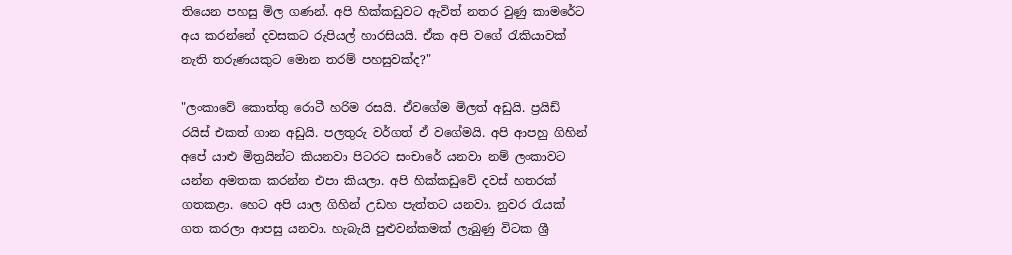තියෙන පහසු මිල ගණන්. අපි හික්‌කඩුවට ඇවිත් නතර වුණු කාමරේට අය කරන්නේ දවසකට රුපියල් හාරසියයි. ඒක අපි වගේ රැකියාවක්‌ නැති තරුණයකුට මොන තරම් පහසුවක්‌ද?"

"ලංකාවේ කොත්තු රොටී හරිම රසයි. ඒවගේම මිලත් අඩුයි. ප්‍රයිඩ් රයිස්‌ එකත් ගාන අඩුයි. පලතුරු වර්ගත් ඒ වගේමයි. අපි ආපහු ගිහින් අපේ යාළු මිත්‍රයින්ට කියනවා පිටරට සංචාරේ යනවා නම් ලංකාවට යන්න අමතක කරන්න එපා කියලා. අපි හික්‌කඩුවේ දවස්‌ හතරක්‌ ගතකළා. හෙට අපි යාල ගිහින් උඩහ පැත්තට යනවා. නුවර රැයක්‌ ගත කරලා ආපසු යනවා. හැබැයි පුළුවන්කමක්‌ ලැබුණු විටක ශ්‍රී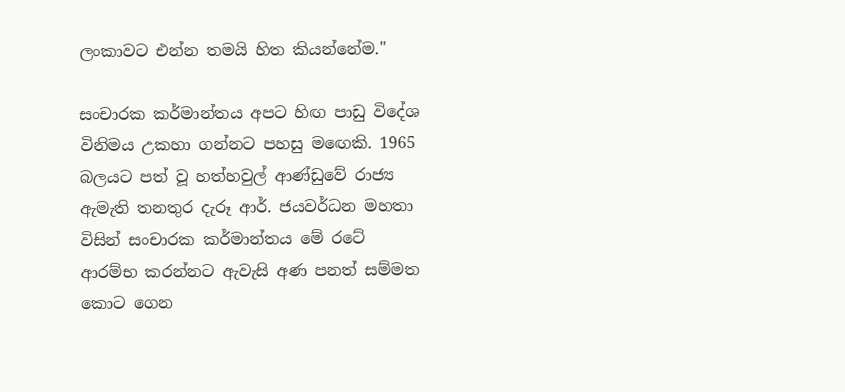ලංකාවට එන්න තමයි හිත කියන්නේම."

සංචාරක කර්මාන්තය අපට හිඟ පාඩු විදේශ විනිමය උකහා ගන්නට පහසු මඟෙකි. 1965 බලයට පත් වූ හත්හවුල් ආණ්‌ඩුවේ රාජ්‍ය ඇමැති තනතුර දැරූ ආර්. ජයවර්ධන මහතා විසින් සංචාරක කර්මාන්තය මේ රටේ ආරම්භ කරන්නට ඇවැසි අණ පනත් සම්මත කොට ගෙන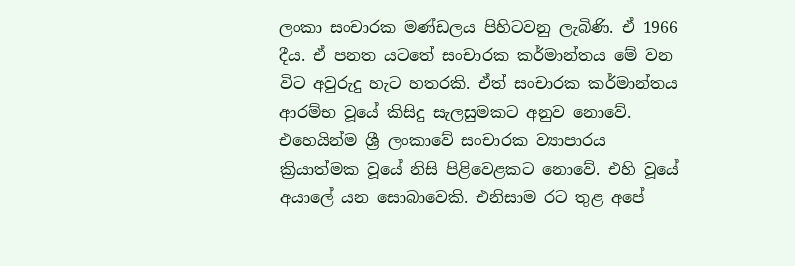ලංකා සංචාරක මණ්‌ඩලය පිහිටවනු ලැබිණි. ඒ 1966 දීය. ඒ පනත යටතේ සංචාරක කර්මාන්තය මේ වන විට අවුරුදු හැට හතරකි. ඒත් සංචාරක කර්මාන්තය ආරම්භ වූයේ කිසිදු සැලසුමකට අනුව නොවේ. එහෙයින්ම ශ්‍රී ලංකාවේ සංචාරක ව්‍යාපාරය ක්‍රියාත්මක වූයේ නිසි පිළිවෙළකට නොවේ. එහි වූයේ අයාලේ යන සොබාවෙකි. එනිසාම රට තුළ අපේ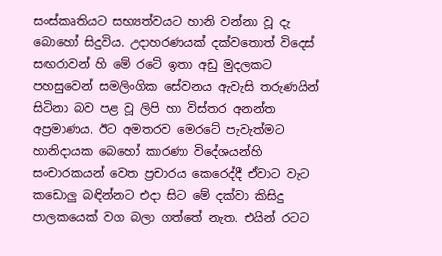සංස්‌කෘතියට සභ්‍යත්වයට හානි වන්නා වූ දැ බොහෝ සිදුවිය. උදාහරණයක්‌ දක්‌වතොත් විදෙස්‌ සඟරාවන් හි මේ රටේ ඉතා අඩු මුදලකට පහසුවෙන් සමලිංගික සේවනය ඇවැසි තරුණයින් සිටිනා බව පළ වූ ලිපි හා විස්‌තර අනන්ත අප්‍රමාණය. ඊට අමතරව මෙරටේ පැවැත්මට හානිදායක බෙහෝ කාරණා විදේශයන්හි සංචාරකයන් වෙත ප්‍රචාරය කෙරෙද්දී ඒවාට වැට කඩොලු බඳින්නට එදා සිට මේ දක්‌වා කිසිදු පාලකයෙක්‌ වග බලා ගත්තේ නැත. එයින් රටට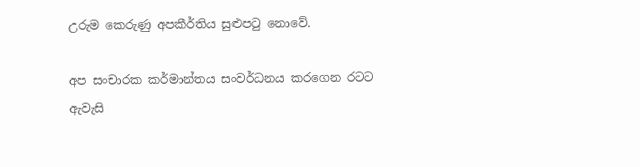උරුම කෙරුණු අපකීර්තිය සුළුපටු නොවේ.

අප සංචාරක කර්මාන්තය සංවර්ධනය කරගෙන රටට ඇවැසි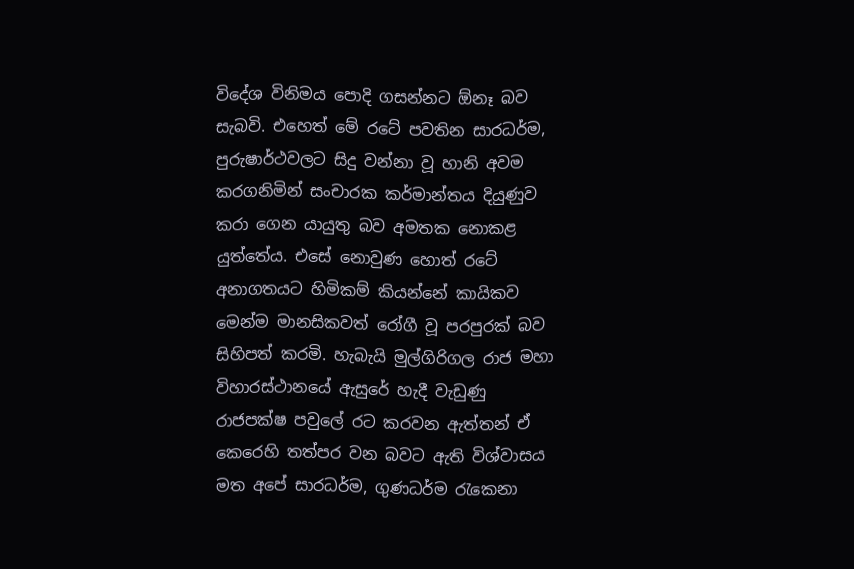විදේශ විනිමය පොදි ගසන්නට ඕනෑ බව සැබවි. එහෙත් මේ රටේ පවතින සාරධර්ම, පුරුෂාර්ථවලට සිදු වන්නා වූ හානි අවම කරගනිමින් සංචාරක කර්මාන්තය දියුණුව කරා ගෙන යායුතු බව අමතක නොකළ යුත්තේය. එසේ නොවුණ හොත් රටේ අනාගතයට හිමිකම් කියන්නේ කායිකව මෙන්ම මානසිකවත් රෝගී වූ පරපුරක්‌ බව සිහිපත් කරමි. හැබැයි මුල්ගිරිගල රාජ මහා විහාරස්‌ථානයේ ඇසුරේ හැදී වැඩුණු රාජපක්‌ෂ පවුලේ රට කරවන ඇත්තන් ඒ කෙරෙහි තත්පර වන බවට ඇති විශ්වාසය මත අපේ සාරධර්ම, ගුණධර්ම රැකෙනා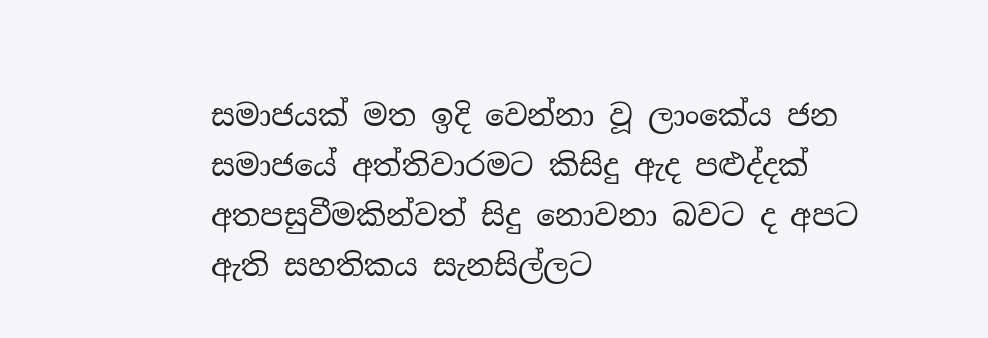සමාජයක්‌ මත ඉදි වෙන්නා වූ ලාංකේය ජන සමාජයේ අත්තිවාරමට කිසිදු ඇද පළුද්දක්‌ අතපසුවීමකින්වත් සිදු නොවනා බවට ද අපට ඇති සහතිකය සැනසිල්ලට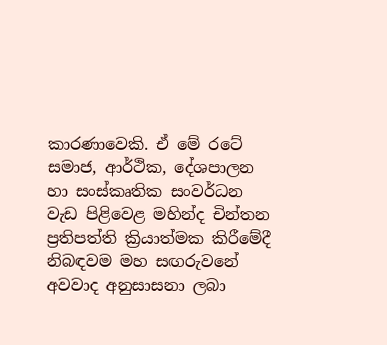කාරණාවෙකි. ඒ මේ රටේ සමාජ, ආර්ථික, දේශපාලන හා සංස්‌කෘතික සංවර්ධන වැඩ පිළිවෙළ මහින්ද චින්තන ප්‍රතිපත්ති ක්‍රියාත්මක කිරීමේදී නිබඳවම මහ සඟරුවනේ අවවාද අනුසාසනා ලබා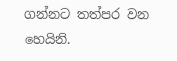ගන්නට තත්පර වන හෙයිනි.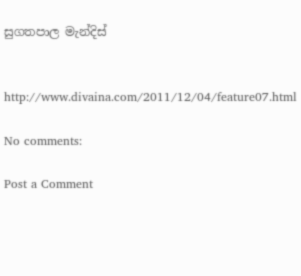සුගතපාල මැන්දිස්‌


http://www.divaina.com/2011/12/04/feature07.html

No comments:

Post a Comment